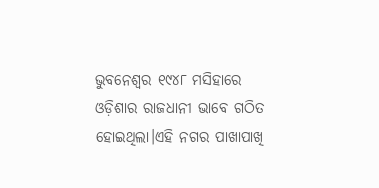ଭୁବନେଶ୍ୱର ୧୯୪୮ ମସିହାରେ ଓଡ଼ିଶାର ରାଜଧାନୀ ଭାବେ ଗଠିତ ହୋଇଥିଲା।ଏହି ନଗର ପାଖାପାଖି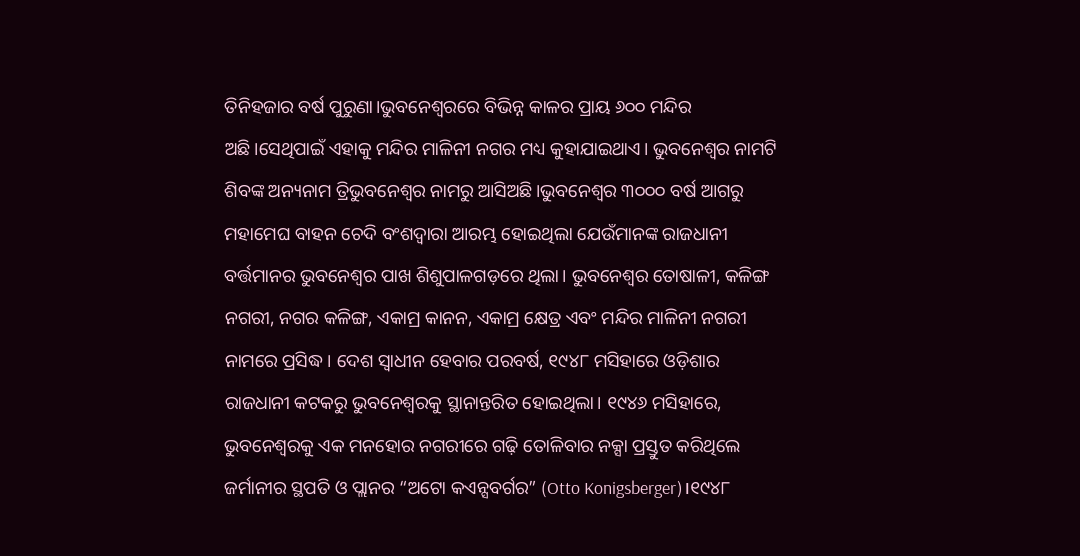ତିନିହଜାର ବର୍ଷ ପୁରୁଣା।ଭୁବନେଶ୍ୱରରେ ବିଭିନ୍ନ କାଳର ପ୍ରାୟ ୬୦୦ ମନ୍ଦିର ଅଛି।ସେଥିପାଇଁ ଏହାକୁ ମନ୍ଦିର ମାଳିନୀ ନଗର ମଧ୍ୟ କୁହାଯାଇଥାଏ। ଭୁବନେଶ୍ୱର ନାମଟି ଶିବଙ୍କ ଅନ୍ୟନାମ ତ୍ରିଭୁବନେଶ୍ୱର ନାମରୁ ଆସିଅଛି।ଭୁବନେଶ୍ୱର ୩୦୦୦ ବର୍ଷ ଆଗରୁ ମହାମେଘ ବାହନ ଚେଦି ବଂଶଦ୍ୱାରା ଆରମ୍ଭ ହୋଇଥିଲା ଯେଉଁମାନଙ୍କ ରାଜଧାନୀ ବର୍ତ୍ତମାନର ଭୁବନେଶ୍ୱର ପାଖ ଶିଶୁପାଳଗଡ଼ରେ ଥିଲା। ଭୁବନେଶ୍ୱର ତୋଷାଳୀ, କଳିଙ୍ଗ ନଗରୀ, ନଗର କଳିଙ୍ଗ, ଏକାମ୍ର କାନନ, ଏକାମ୍ର କ୍ଷେତ୍ର ଏବଂ ମନ୍ଦିର ମାଳିନୀ ନଗରୀ ନାମରେ ପ୍ରସିଦ୍ଧ। ଦେଶ ସ୍ୱାଧୀନ ହେବାର ପରବର୍ଷ, ୧୯୪୮ ମସିହାରେ ଓଡ଼ିଶାର ରାଜଧାନୀ କଟକରୁ ଭୁବନେଶ୍ୱରକୁ ସ୍ଥାନାନ୍ତରିତ ହୋଇଥିଲା। ୧୯୪୬ ମସିହାରେ, ଭୁବନେଶ୍ୱରକୁ ଏକ ମନହୋର ନଗରୀରେ ଗଢ଼ି ତୋଳିବାର ନକ୍ସା ପ୍ରସ୍ତୁତ କରିଥିଲେ ଜର୍ମାନୀର ସ୍ଥପତି ଓ ପ୍ଲାନର “ଅଟୋ କଏନ୍ସବର୍ଗର” (Otto Konigsberger)।୧୯୪୮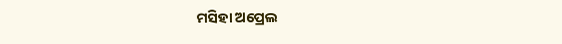ମସିହା ଅପ୍ରେଲ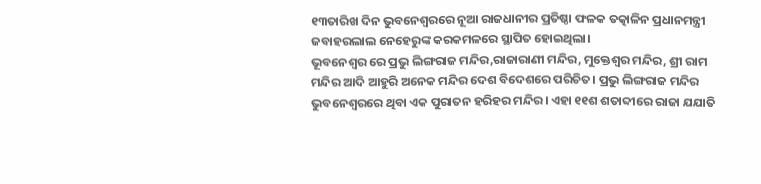୧୩ତାରିଖ ଦିନ ଭୁବନେଶ୍ୱରରେ ନୂଆ ରାଜଧାନୀର ପ୍ରତିଷ୍ଠା ଫଳକ ତତ୍କାଳିନ ପ୍ରଧାନମନ୍ତ୍ରୀ ଜବାହରଲାଲ ନେହେରୁଙ୍କ କରକମଳରେ ସ୍ଥାପିତ ହୋଇଥିଲା।
ଭୂବନେଶ୍ବର ରେ ପ୍ରଭୁ ଲିଙ୍ଗରାଜ ମନ୍ଦିର,ରାଜାରାଣୀ ମନ୍ଦିର, ମୁକ୍ତେଶ୍ୱର ମନ୍ଦିର, ଶ୍ରୀ ରାମ ମନ୍ଦିର ଆଦି ଆହୁରି ଅନେକ ମନ୍ଦିର ଦେଶ ବିଦେଶରେ ପରିଚିତ। ପ୍ରଭୁ ଲିଙ୍ଗରାଜ ମନ୍ଦିର ଭୁବନେଶ୍ୱରରେ ଥିବା ଏକ ପୁରାତନ ହରିହର ମନ୍ଦିର। ଏହା ୧୧ଶ ଶତାବ୍ଦୀରେ ରାଜା ଯଯାତି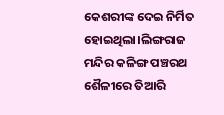କେଶରୀଙ୍କ ଦେଇ ନିର୍ମିତ ହୋଇଥିଲା।ଲିଙ୍ଗରାଜ ମନ୍ଦିର କଳିଙ୍ଗ ପଞ୍ଚରଥ ଶୈଳୀରେ ତିଆରି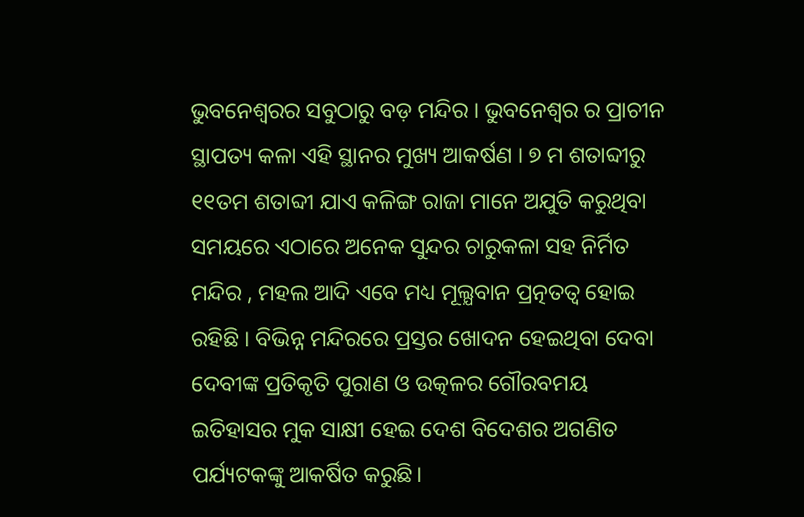ଭୁବନେଶ୍ୱରର ସବୁଠାରୁ ବଡ଼ ମନ୍ଦିର । ଭୁବନେଶ୍ବର ର ପ୍ରାଚୀନ ସ୍ଥାପତ୍ୟ କଳା ଏହି ସ୍ଥାନର ମୁଖ୍ୟ ଆକର୍ଷଣ । ୭ ମ ଶତାବ୍ଦୀରୁ ୧୧ତମ ଶତାବ୍ଦୀ ଯାଏ କଳିଙ୍ଗ ରାଜା ମାନେ ଅଯୁତି କରୁଥିବା ସମୟରେ ଏଠାରେ ଅନେକ ସୁନ୍ଦର ଚାରୁକଳା ସହ ନିର୍ମିତ ମନ୍ଦିର , ମହଲ ଆଦି ଏବେ ମଧ୍ୟ ମୂଲ୍ଯବାନ ପ୍ରତ୍ନତତ୍ୱ ହୋଇ ରହିଛି । ବିଭିନ୍ନ ମନ୍ଦିରରେ ପ୍ରସ୍ତର ଖୋଦନ ହେଇଥିବା ଦେବା ଦେବୀଙ୍କ ପ୍ରତିକୃତି ପୁରାଣ ଓ ଉତ୍କଳର ଗୌରବମୟ ଇତିହାସର ମୁକ ସାକ୍ଷୀ ହେଇ ଦେଶ ବିଦେଶର ଅଗଣିତ ପର୍ଯ୍ୟଟକଙ୍କୁ ଆକର୍ଷିତ କରୁଛି।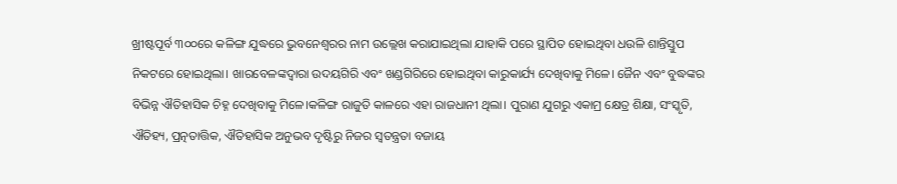ଖ୍ରୀଷ୍ଟପୂର୍ବ ୩୦୦ରେ କଳିଙ୍ଗ ଯୁଦ୍ଧରେ ଭୁବନେଶ୍ୱରର ନାମ ଉଲ୍ଲେଖ କରାଯାଇଥିଲା ଯାହାକି ପରେ ସ୍ଥାପିତ ହୋଇଥିବା ଧଉଳି ଶାନ୍ତିସ୍ତୁପ ନିକଟରେ ହୋଇଥିଲା। ଖାରବେଳଙ୍କଦ୍ୱାରା ଉଦୟଗିରି ଏବଂ ଖଣ୍ଡଗିରିରେ ହୋଇଥିବା କାରୁକାର୍ଯ୍ୟ ଦେଖିବାକୁ ମିଳେ। ଜୈନ ଏବଂ ବୁଦ୍ଧଙ୍କର ବିଭିନ୍ନ ଐତିହାସିକ ଚିହ୍ନ ଦେଖିବାକୁ ମିଳେ।କଳିଙ୍ଗ ରାଜୁତି କାଳରେ ଏହା ରାଜଧାନୀ ଥିଲା। ପୁରାଣ ଯୁଗରୁ ଏକାମ୍ର କ୍ଷେତ୍ର ଶିକ୍ଷା, ସଂସ୍କୃତି, ଐତିହ୍ୟ, ପ୍ରତ୍ନତାତ୍ତିକ, ଐତିହାସିକ ଅନୁଭବ ଦୃଷ୍ଟିରୁ ନିଜର ସ୍ୱତନ୍ତ୍ରତା ବଜାୟ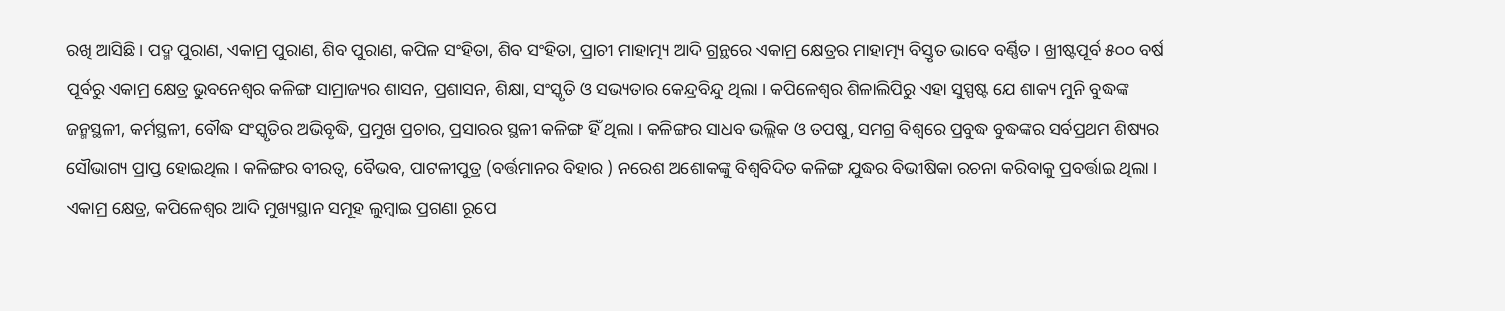ରଖି ଆସିଛି । ପଦ୍ମ ପୁରାଣ, ଏକାମ୍ର ପୁରାଣ, ଶିବ ପୁରାଣ, କପିଳ ସଂହିତା, ଶିବ ସଂହିତା, ପ୍ରାଚୀ ମାହାତ୍ମ୍ୟ ଆଦି ଗ୍ରନ୍ଥରେ ଏକାମ୍ର କ୍ଷେତ୍ରର ମାହାତ୍ମ୍ୟ ବିସ୍ତୃତ ଭାବେ ବର୍ଣ୍ଣିତ । ଖ୍ରୀଷ୍ଟପୂର୍ବ ୫୦୦ ବର୍ଷ ପୂର୍ବରୁ ଏକାମ୍ର କ୍ଷେତ୍ର ଭୁବନେଶ୍ୱର କଳିଙ୍ଗ ସାମ୍ରାଜ୍ୟର ଶାସନ, ପ୍ରଶାସନ, ଶିକ୍ଷା, ସଂସ୍କୃତି ଓ ସଭ୍ୟତାର କେନ୍ଦ୍ରବିନ୍ଦୁ ଥିଲା । କପିଳେଶ୍ୱର ଶିଳାଲିପିରୁ ଏହା ସୁସ୍ପଷ୍ଟ ଯେ ଶାକ୍ୟ ମୁନି ବୁଦ୍ଧଙ୍କ ଜନ୍ମସ୍ଥଳୀ, କର୍ମସ୍ଥଳୀ, ବୌଦ୍ଧ ସଂସ୍କୃତିର ଅଭିବୃଦ୍ଧି, ପ୍ରମୁଖ ପ୍ରଚାର, ପ୍ରସାରର ସ୍ଥଳୀ କଳିଙ୍ଗ ହିଁ ଥିଲା । କଳିଙ୍ଗର ସାଧବ ଭଲ୍ଲିକ ଓ ତପଷୁ, ସମଗ୍ର ବିଶ୍ୱରେ ପ୍ରବୁଦ୍ଧ ବୁଦ୍ଧଙ୍କର ସର୍ବପ୍ରଥମ ଶିଷ୍ୟର ସୌଭାଗ୍ୟ ପ୍ରାପ୍ତ ହୋଇଥିଲ । କଳିଙ୍ଗର ବୀରତ୍ୱ, ବୈଭବ, ପାଟଳୀପୁତ୍ର (ବର୍ତ୍ତମାନର ବିହାର ) ନରେଶ ଅଶୋକଙ୍କୁ ବିଶ୍ୱବିଦିତ କଳିଙ୍ଗ ଯୁଦ୍ଧର ବିଭୀଷିକା ରଚନା କରିବାକୁ ପ୍ରବର୍ତ୍ତାଇ ଥିଲା । ଏକାମ୍ର କ୍ଷେତ୍ର, କପିଳେଶ୍ୱର ଆଦି ମୁଖ୍ୟସ୍ଥାନ ସମୂହ ଲୁମ୍ବାଇ ପ୍ରଗଣା ରୂପେ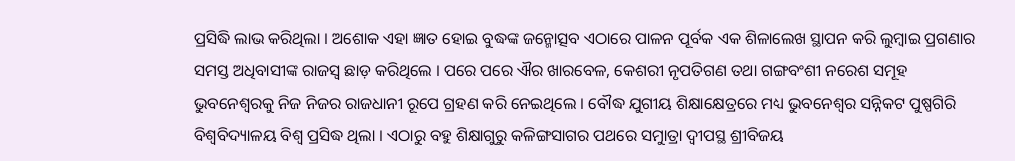ପ୍ରସିଦ୍ଧି ଲାଭ କରିଥିଲା । ଅଶୋକ ଏହା ଜ୍ଞାତ ହୋଇ ବୁଦ୍ଧଙ୍କ ଜନ୍ମୋତ୍ସବ ଏଠାରେ ପାଳନ ପୂର୍ବକ ଏକ ଶିଳାଲେଖ ସ୍ଥାପନ କରି ଲୁମ୍ବାଇ ପ୍ରଗଣାର ସମସ୍ତ ଅଧିବାସୀଙ୍କ ରାଜସ୍ୱ ଛାଡ଼ କରିଥିଲେ । ପରେ ପରେ ଐର ଖାରବେଳ, କେଶରୀ ନୃପତିଗଣ ତଥା ଗଙ୍ଗବଂଶୀ ନରେଶ ସମୂହ ଭୁବନେଶ୍ୱରକୁ ନିଜ ନିଜର ରାଜଧାନୀ ରୂପେ ଗ୍ରହଣ କରି ନେଇଥିଲେ । ବୌଦ୍ଧ ଯୁଗୀୟ ଶିକ୍ଷାକ୍ଷେତ୍ରରେ ମଧ୍ୟ ଭୁବନେଶ୍ୱର ସନ୍ନିକଟ ପୁଷ୍ପଗିରି ବିଶ୍ୱବିଦ୍ୟାଳୟ ବିଶ୍ୱ ପ୍ରସିଦ୍ଧ ଥିଲା । ଏଠାରୁ ବହୁ ଶିକ୍ଷାଗୁରୁ କଳିଙ୍ଗସାଗର ପଥରେ ସମୁାତ୍ରା ଦ୍ୱୀପସ୍ଥ ଶ୍ରୀବିଜୟ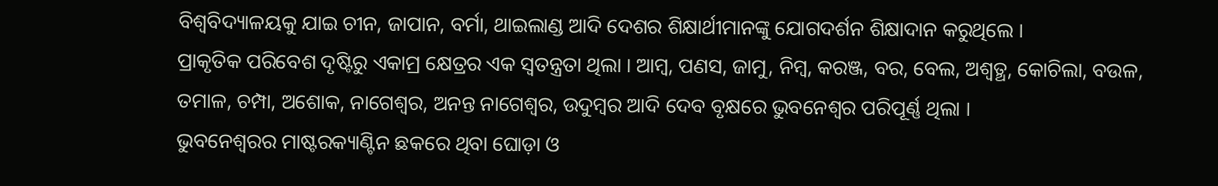ବିଶ୍ୱବିଦ୍ୟାଳୟକୁ ଯାଇ ଚୀନ, ଜାପାନ, ବର୍ମା, ଥାଇଲାଣ୍ଡ ଆଦି ଦେଶର ଶିକ୍ଷାର୍ଥୀମାନଙ୍କୁ ଯୋଗଦର୍ଶନ ଶିକ୍ଷାଦାନ କରୁଥିଲେ ।
ପ୍ରାକୃତିକ ପରିବେଶ ଦୃଷ୍ଟିରୁ ଏକାମ୍ର କ୍ଷେତ୍ରର ଏକ ସ୍ୱତନ୍ତ୍ରତା ଥିଲା । ଆମ୍ବ, ପଣସ, ଜାମୁ, ନିମ୍ବ, କରଞ୍ଜ, ବର, ବେଲ, ଅଶ୍ୱତ୍ଥ, କୋଚିଲା, ବଉଳ, ତମାଳ, ଚମ୍ପା, ଅଶୋକ, ନାଗେଶ୍ୱର, ଅନନ୍ତ ନାଗେଶ୍ୱର, ଉଦୁମ୍ବର ଆଦି ଦେବ ବୃକ୍ଷରେ ଭୁବନେଶ୍ୱର ପରିପୂର୍ଣ୍ଣ ଥିଲା ।
ଭୁବନେଶ୍ୱରର ମାଷ୍ଟରକ୍ୟାଣ୍ଟିନ ଛକରେ ଥିବା ଘୋଡ଼ା ଓ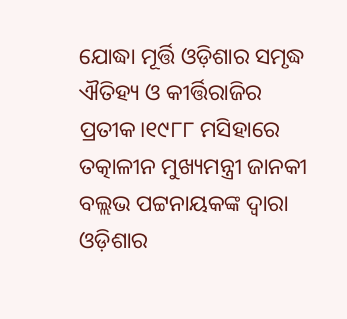ଯୋଦ୍ଧା ମୂର୍ତ୍ତି ଓଡ଼ିଶାର ସମୃଦ୍ଧ ଐତିହ୍ୟ ଓ କୀର୍ତ୍ତିରାଜିର ପ୍ରତୀକ।୧୯୮୮ ମସିହାରେ ତତ୍କାଳୀନ ମୁଖ୍ୟମନ୍ତ୍ରୀ ଜାନକୀ ବଲ୍ଲଭ ପଟ୍ଟନାୟକଙ୍କ ଦ୍ଵାରା ଓଡ଼ିଶାର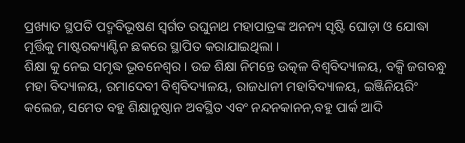ପ୍ରଖ୍ୟାତ ସ୍ଥପତି ପଦ୍ମବିଭୂଷଣ ସ୍ବର୍ଗତ ରଘୁନାଥ ମହାପାତ୍ରଙ୍କ ଅନନ୍ୟ ସୃଷ୍ଟି ଘୋଡ଼ା ଓ ଯୋଦ୍ଧା ମୂର୍ତ୍ତିକୁ ମାଷ୍ଟରକ୍ୟାଣ୍ଟିନ ଛକରେ ସ୍ଥାପିତ କରାଯାଇଥିଲା ।
ଶିକ୍ଷା କୁ ନେଇ ସମୃଦ୍ଧ ଭୂବନେଶ୍ବର। ଉଚ୍ଚ ଶିକ୍ଷା ନିମନ୍ତେ ଉତ୍କଳ ବିଶ୍ବବିଦ୍ୟାଳୟ, ବକ୍ସି ଜଗବନ୍ଧୁ ମହା ବିଦ୍ୟାଳୟ, ରମାଦେବୀ ବିଶ୍ବବିଦ୍ୟାଳୟ, ରାଜଧାନୀ ମହାବିଦ୍ୟାଳୟ, ଇଞ୍ଜିନିୟରିଂ କଲେଜ, ସମେତ ବହୁ ଶିକ୍ଷାନୁଷ୍ଠାନ ଅବସ୍ଥିତ ଏବଂ ନନ୍ଦନକାନନ,ବହୁ ପାର୍କ ଆଦି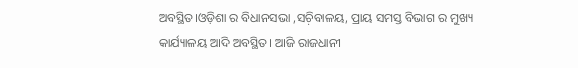ଅବସ୍ଥିତ।ଓଡ଼ିଶା ର ବିଧାନସଭା ,ସଚ଼ିବାଳୟ, ପ୍ରାୟ ସମସ୍ତ ବିଭାଗ ର ମୁଖ୍ୟ କାର୍ଯ୍ୟାଳୟ ଆଦି ଅବସ୍ଥିତ। ଆଜି ରାଜଧାନୀ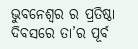ଭୁବନେଶ୍ବର ର ପ୍ରତିଷ୍ଠା ଦିବସରେ ତା’ର ପୂର୍ବ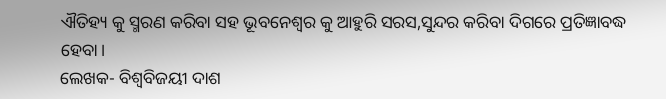ଐତିହ୍ୟ କୁ ସ୍ମରଣ କରିବା ସହ ଭୂବନେଶ୍ବର କୁ ଆହୁରି ସରସ,ସୁନ୍ଦର କରିବା ଦିଗରେ ପ୍ରତିଜ୍ଞାବଦ୍ଧ ହେବା।
ଲେଖକ- ବିଶ୍ବବିଜୟୀ ଦାଶ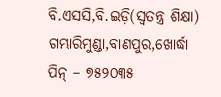ବି.ଏସସି,ବି.ଇଡ଼ି(ସ୍ବତନ୍ତ୍ର ଶିକ୍ଷା)
ଗମ୍ଭାରିମୁଣ୍ଡା,ବାଣପୁର,ଖୋର୍ଦ୍ଧା
ପିନ୍ – ୭୫୨୦୩୫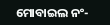ମୋବାଇଲ ନଂ-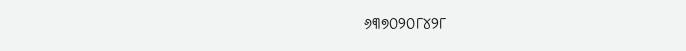୬୩୭୦୨୦୮୪୨୮